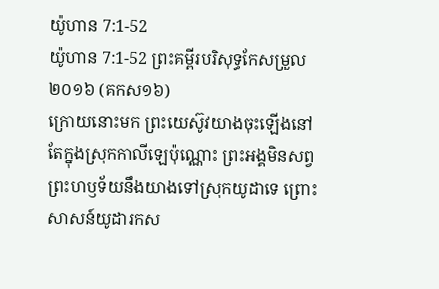យ៉ូហាន 7:1-52
យ៉ូហាន 7:1-52 ព្រះគម្ពីរបរិសុទ្ធកែសម្រួល ២០១៦ (គកស១៦)
ក្រោយនោះមក ព្រះយេស៊ូវយាងចុះឡើងនៅតែក្នុងស្រុកកាលីឡេប៉ុណ្ណោះ ព្រះអង្គមិនសព្វព្រះហឫទ័យនឹងយាងទៅស្រុកយូដាទេ ព្រោះសាសន៍យូដារកស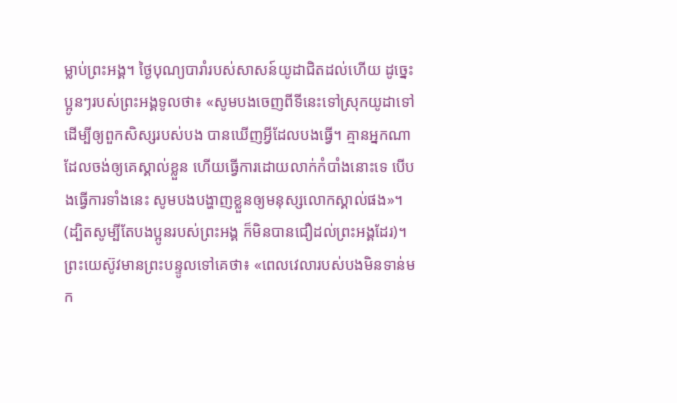ម្លាប់ព្រះអង្គ។ ថ្ងៃបុណ្យបារាំរបស់សាសន៍យូដាជិតដល់ហើយ ដូច្នេះ ប្អូនៗរបស់ព្រះអង្គទូលថា៖ «សូមបងចេញពីទីនេះទៅស្រុកយូដាទៅ ដើម្បីឲ្យពួកសិស្សរបស់បង បានឃើញអ្វីដែលបងធ្វើ។ គ្មានអ្នកណាដែលចង់ឲ្យគេស្គាល់ខ្លួន ហើយធ្វើការដោយលាក់កំបាំងនោះទេ បើបងធ្វើការទាំងនេះ សូមបងបង្ហាញខ្លួនឲ្យមនុស្សលោកស្គាល់ផង»។ (ដ្បិតសូម្បីតែបងប្អូនរបស់ព្រះអង្គ ក៏មិនបានជឿដល់ព្រះអង្គដែរ)។ ព្រះយេស៊ូវមានព្រះបន្ទូលទៅគេថា៖ «ពេលវេលារបស់បងមិនទាន់មក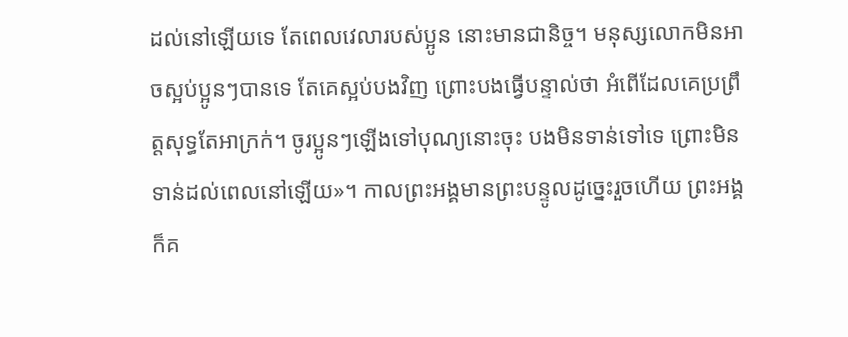ដល់នៅឡើយទេ តែពេលវេលារបស់ប្អូន នោះមានជានិច្ច។ មនុស្សលោកមិនអាចស្អប់ប្អូនៗបានទេ តែគេស្អប់បងវិញ ព្រោះបងធ្វើបន្ទាល់ថា អំពើដែលគេប្រព្រឹត្តសុទ្ធតែអាក្រក់។ ចូរប្អូនៗឡើងទៅបុណ្យនោះចុះ បងមិនទាន់ទៅទេ ព្រោះមិនទាន់ដល់ពេលនៅឡើយ»។ កាលព្រះអង្គមានព្រះបន្ទូលដូច្នេះរួចហើយ ព្រះអង្គក៏គ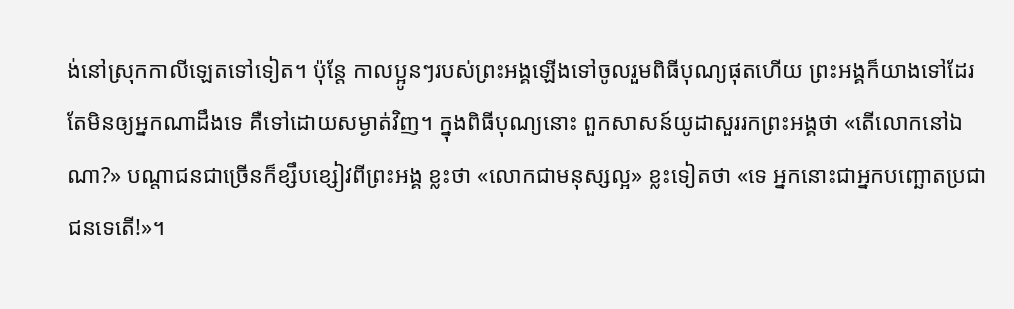ង់នៅស្រុកកាលីឡេតទៅទៀត។ ប៉ុន្តែ កាលប្អូនៗរបស់ព្រះអង្គឡើងទៅចូលរួមពិធីបុណ្យផុតហើយ ព្រះអង្គក៏យាងទៅដែរ តែមិនឲ្យអ្នកណាដឹងទេ គឺទៅដោយសម្ងាត់វិញ។ ក្នុងពិធីបុណ្យនោះ ពួកសាសន៍យូដាសួររកព្រះអង្គថា «តើលោកនៅឯណា?» បណ្តាជនជាច្រើនក៏ខ្សឹបខ្សៀវពីព្រះអង្គ ខ្លះថា «លោកជាមនុស្សល្អ» ខ្លះទៀតថា «ទេ អ្នកនោះជាអ្នកបញ្ឆោតប្រជាជនទេតើ!»។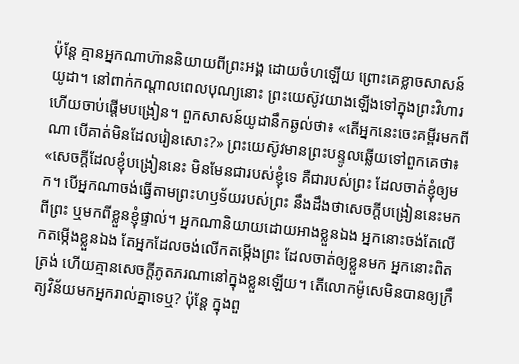ប៉ុន្តែ គ្មានអ្នកណាហ៊ាននិយាយពីព្រះអង្គ ដោយចំហឡើយ ព្រោះគេខ្លាចសាសន៍យូដា។ នៅពាក់កណ្តាលពេលបុណ្យនោះ ព្រះយេស៊ូវយាងឡើងទៅក្នុងព្រះវិហារ ហើយចាប់ផ្តើមបង្រៀន។ ពួកសាសន៍យូដានឹកឆ្ងល់ថា៖ «តើអ្នកនេះចេះគម្ពីរមកពីណា បើគាត់មិនដែលរៀនសោះ?» ព្រះយេស៊ូវមានព្រះបន្ទូលឆ្លើយទៅពួកគេថា៖ «សេចក្តីដែលខ្ញុំបង្រៀននេះ មិនមែនជារបស់ខ្ញុំទេ គឺជារបស់ព្រះ ដែលចាត់ខ្ញុំឲ្យមក។ បើអ្នកណាចង់ធ្វើតាមព្រះហឫទ័យរបស់ព្រះ នឹងដឹងថាសេចក្តីបង្រៀននេះមកពីព្រះ ឬមកពីខ្លួនខ្ញុំផ្ទាល់។ អ្នកណានិយាយដោយអាងខ្លួនឯង អ្នកនោះចង់តែលើកតម្កើងខ្លួនឯង តែអ្នកដែលចង់លើកតម្កើងព្រះ ដែលចាត់ឲ្យខ្លួនមក អ្នកនោះពិតត្រង់ ហើយគ្មានសេចក្ដីភូតភរណានៅក្នុងខ្លួនឡើយ។ តើលោកម៉ូសេមិនបានឲ្យក្រឹត្យវិន័យមកអ្នករាល់គ្នាទេឬ? ប៉ុន្តែ ក្នុងពួ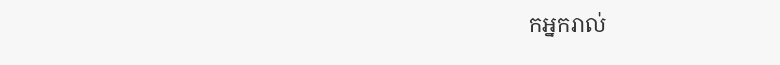កអ្នករាល់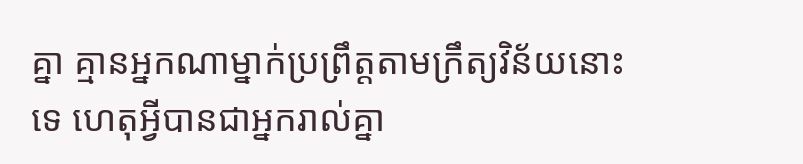គ្នា គ្មានអ្នកណាម្នាក់ប្រព្រឹត្តតាមក្រឹត្យវិន័យនោះទេ ហេតុអី្វបានជាអ្នករាល់គ្នា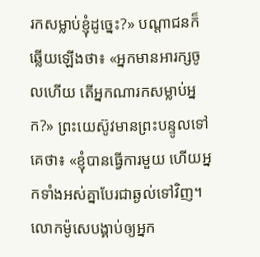រកសម្លាប់ខ្ញុំដូច្នេះ?» បណ្តាជនក៏ឆ្លើយឡើងថា៖ «អ្នកមានអារក្សចូលហើយ តើអ្នកណារកសម្លាប់អ្នក?» ព្រះយេស៊ូវមានព្រះបន្ទូលទៅគេថា៖ «ខ្ញុំបានធ្វើការមួយ ហើយអ្នកទាំងអស់គ្នាបែរជាឆ្ងល់ទៅវិញ។ លោកម៉ូសេបង្គាប់ឲ្យអ្នក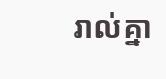រាល់គ្នា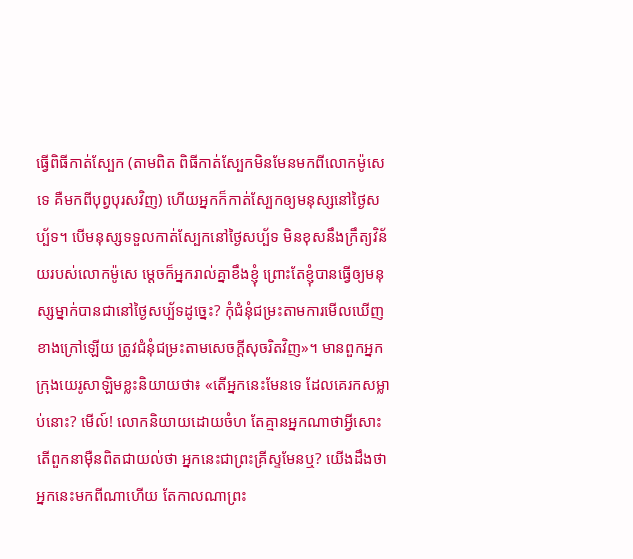ធ្វើពិធីកាត់ស្បែក (តាមពិត ពិធីកាត់ស្បែកមិនមែនមកពីលោកម៉ូសេទេ គឺមកពីបុព្វបុរសវិញ) ហើយអ្នកក៏កាត់ស្បែកឲ្យមនុស្សនៅថ្ងៃសប្ប័ទ។ បើមនុស្សទទួលកាត់ស្បែកនៅថ្ងៃសប្ប័ទ មិនខុសនឹងក្រឹត្យវិន័យរបស់លោកម៉ូសេ ម្ដេចក៏អ្នករាល់គ្នាខឹងខ្ញុំ ព្រោះតែខ្ញុំបានធ្វើឲ្យមនុស្សម្នាក់បានជានៅថ្ងៃសប្ប័ទដូច្នេះ? កុំជំនុំជម្រះតាមការមើលឃើញខាងក្រៅឡើយ ត្រូវជំនុំជម្រះតាមសេចក្តីសុចរិតវិញ»។ មានពួកអ្នកក្រុងយេរូសាឡិមខ្លះនិយាយថា៖ «តើអ្នកនេះមែនទេ ដែលគេរកសម្លាប់នោះ? មើល៍! លោកនិយាយដោយចំហ តែគ្មានអ្នកណាថាអ្វីសោះ តើពួកនាម៉ឺនពិតជាយល់ថា អ្នកនេះជាព្រះគ្រីស្ទមែនឬ? យើងដឹងថាអ្នកនេះមកពីណាហើយ តែកាលណាព្រះ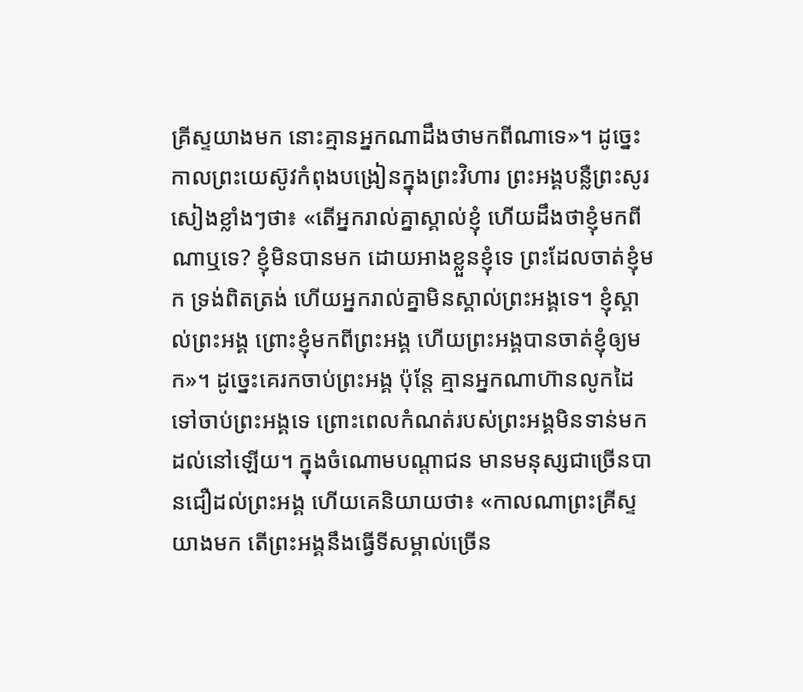គ្រីស្ទយាងមក នោះគ្មានអ្នកណាដឹងថាមកពីណាទេ»។ ដូច្នេះ កាលព្រះយេស៊ូវកំពុងបង្រៀនក្នុងព្រះវិហារ ព្រះអង្គបន្លឺព្រះសូរសៀងខ្លាំងៗថា៖ «តើអ្នករាល់គ្នាស្គាល់ខ្ញុំ ហើយដឹងថាខ្ញុំមកពីណាឬទេ? ខ្ញុំមិនបានមក ដោយអាងខ្លួនខ្ញុំទេ ព្រះដែលចាត់ខ្ញុំមក ទ្រង់ពិតត្រង់ ហើយអ្នករាល់គ្នាមិនស្គាល់ព្រះអង្គទេ។ ខ្ញុំស្គាល់ព្រះអង្គ ព្រោះខ្ញុំមកពីព្រះអង្គ ហើយព្រះអង្គបានចាត់ខ្ញុំឲ្យមក»។ ដូច្នេះគេរកចាប់ព្រះអង្គ ប៉ុន្តែ គ្មានអ្នកណាហ៊ានលូកដៃទៅចាប់ព្រះអង្គទេ ព្រោះពេលកំណត់របស់ព្រះអង្គមិនទាន់មកដល់នៅឡើយ។ ក្នុងចំណោមបណ្តាជន មានមនុស្សជាច្រើនបានជឿដល់ព្រះអង្គ ហើយគេនិយាយថា៖ «កាលណាព្រះគ្រីស្ទយាងមក តើព្រះអង្គនឹងធ្វើទីសម្គាល់ច្រើន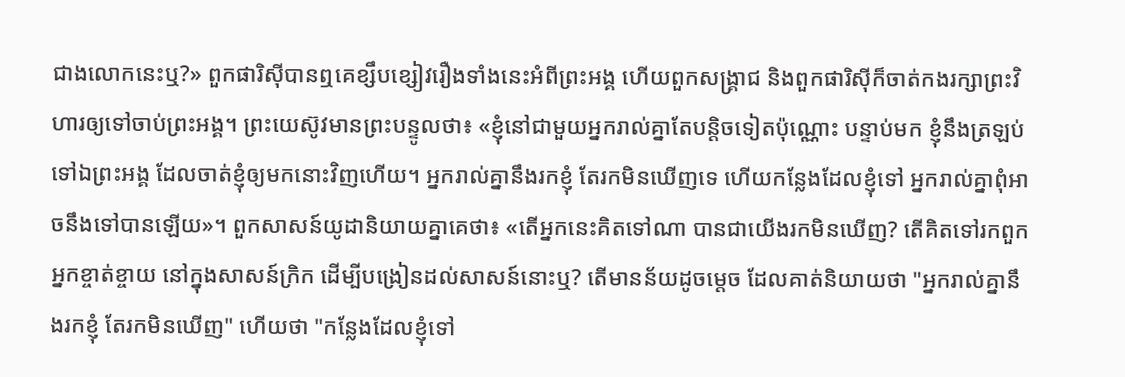ជាងលោកនេះឬ?» ពួកផារិស៊ីបានឮគេខ្សឹបខ្សៀវរឿងទាំងនេះអំពីព្រះអង្គ ហើយពួកសង្គ្រាជ និងពួកផារិស៊ីក៏ចាត់កងរក្សាព្រះវិហារឲ្យទៅចាប់ព្រះអង្គ។ ព្រះយេស៊ូវមានព្រះបន្ទូលថា៖ «ខ្ញុំនៅជាមួយអ្នករាល់គ្នាតែបន្តិចទៀតប៉ុណ្ណោះ បន្ទាប់មក ខ្ញុំនឹងត្រឡប់ទៅឯព្រះអង្គ ដែលចាត់ខ្ញុំឲ្យមកនោះវិញហើយ។ អ្នករាល់គ្នានឹងរកខ្ញុំ តែរកមិនឃើញទេ ហើយកន្លែងដែលខ្ញុំទៅ អ្នករាល់គ្នាពុំអាចនឹងទៅបានឡើយ»។ ពួកសាសន៍យូដានិយាយគ្នាគេថា៖ «តើអ្នកនេះគិតទៅណា បានជាយើងរកមិនឃើញ? តើគិតទៅរកពួកអ្នកខ្ចាត់ខ្ចាយ នៅក្នុងសាសន៍ក្រិក ដើម្បីបង្រៀនដល់សាសន៍នោះឬ? តើមានន័យដូចម្ដេច ដែលគាត់និយាយថា "អ្នករាល់គ្នានឹងរកខ្ញុំ តែរកមិនឃើញ" ហើយថា "កន្លែងដែលខ្ញុំទៅ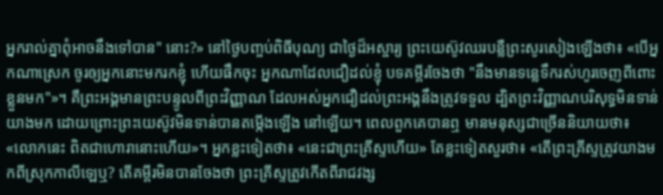អ្នករាល់គ្នាពុំអាចនឹងទៅបាន" នោះ?» នៅថ្ងៃបញ្ចប់ពិធីបុណ្យ ជាថ្ងៃដ៏អស្ចារ្យ ព្រះយេស៊ូវឈរបន្លឺព្រះសូរសៀងឡើងថា៖ «បើអ្នកណាស្រេក ចូរឲ្យអ្នកនោះមករកខ្ញុំ ហើយផឹកចុះ អ្នកណាដែលជឿដល់ខ្ញុំ បទគម្ពីរចែងថា "នឹងមានទន្លេទឹករស់ហូរចេញពីពោះខ្លួនមក"»។ គឺព្រះអង្គមានព្រះបន្ទូលពីព្រះវិញ្ញាណ ដែលអស់អ្នកជឿដល់ព្រះអង្គនឹងត្រូវទទួល ដ្បិតព្រះវិញ្ញាណបរិសុទ្ធមិនទាន់យាងមក ដោយព្រោះព្រះយេស៊ូវមិនទាន់បានតម្កើងឡើង នៅឡើយ។ ពេលពួកគេបានឮ មានមនុស្សជាច្រើននិយាយថា៖ «លោកនេះ ពិតជាហោរានោះហើយ»។ អ្នកខ្លះទៀតថា៖ «នេះជាព្រះគ្រីស្ទហើយ» តែខ្លះទៀតសួរថា៖ «តើព្រះគ្រីស្ទត្រូវយាងមកពីស្រុកកាលីឡេឬ? តើគម្ពីរមិនបានចែងថា ព្រះគ្រីស្ទត្រូវកើតពីរាជវង្ស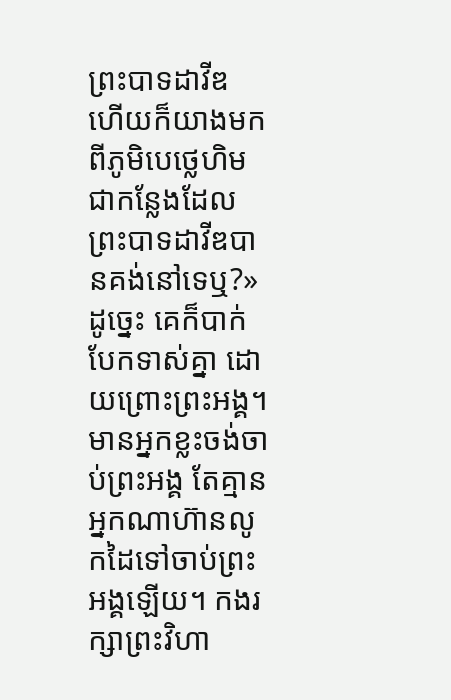ព្រះបាទដាវីឌ ហើយក៏យាងមកពីភូមិបេថ្លេហិម ជាកន្លែងដែលព្រះបាទដាវីឌបានគង់នៅទេឬ?» ដូច្នេះ គេក៏បាក់បែកទាស់គ្នា ដោយព្រោះព្រះអង្គ។ មានអ្នកខ្លះចង់ចាប់ព្រះអង្គ តែគ្មានអ្នកណាហ៊ានលូកដៃទៅចាប់ព្រះអង្គឡើយ។ កងរក្សាព្រះវិហា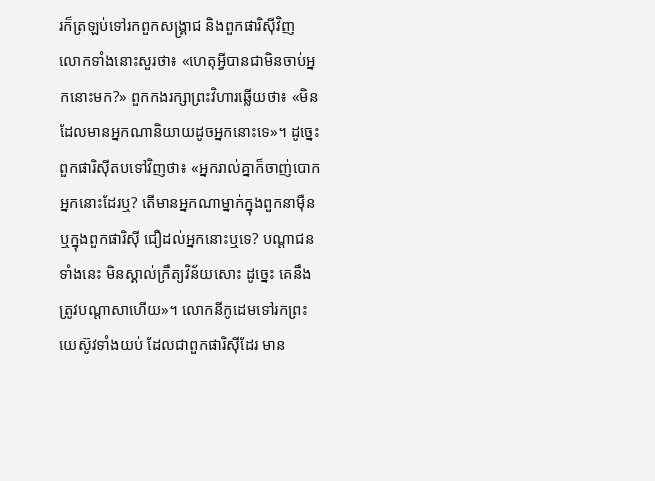រក៏ត្រឡប់ទៅរកពួកសង្គ្រាជ និងពួកផារិស៊ីវិញ លោកទាំងនោះសួរថា៖ «ហេតុអ្វីបានជាមិនចាប់អ្នកនោះមក?» ពួកកងរក្សាព្រះវិហារឆ្លើយថា៖ «មិនដែលមានអ្នកណានិយាយដូចអ្នកនោះទេ»។ ដូច្នេះ ពួកផារិស៊ីតបទៅវិញថា៖ «អ្នករាល់គ្នាក៏ចាញ់បោកអ្នកនោះដែរឬ? តើមានអ្នកណាម្នាក់ក្នុងពួកនាម៉ឺន ឬក្នុងពួកផារិស៊ី ជឿដល់អ្នកនោះឬទេ? បណ្តាជនទាំងនេះ មិនស្គាល់ក្រឹត្យវិន័យសោះ ដូច្នេះ គេនឹងត្រូវបណ្តាសាហើយ»។ លោកនីកូដេមទៅរកព្រះយេស៊ូវទាំងយប់ ដែលជាពួកផារិស៊ីដែរ មាន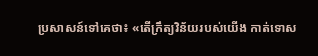ប្រសាសន៍ទៅគេថា៖ «តើក្រឹត្យវិន័យរបស់យើង កាត់ទោស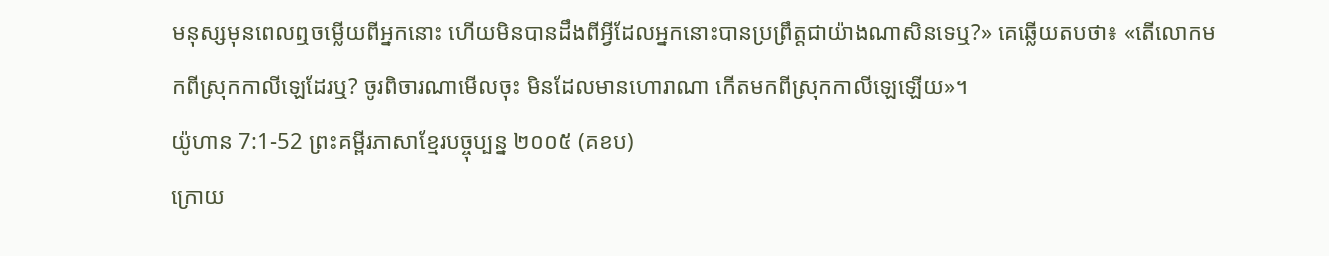មនុស្សមុនពេលឮចម្លើយពីអ្នកនោះ ហើយមិនបានដឹងពីអ្វីដែលអ្នកនោះបានប្រព្រឹត្តជាយ៉ាងណាសិនទេឬ?» គេឆ្លើយតបថា៖ «តើលោកមកពីស្រុកកាលីឡេដែរឬ? ចូរពិចារណាមើលចុះ មិនដែលមានហោរាណា កើតមកពីស្រុកកាលីឡេឡើយ»។
យ៉ូហាន 7:1-52 ព្រះគម្ពីរភាសាខ្មែរបច្ចុប្បន្ន ២០០៥ (គខប)
ក្រោយ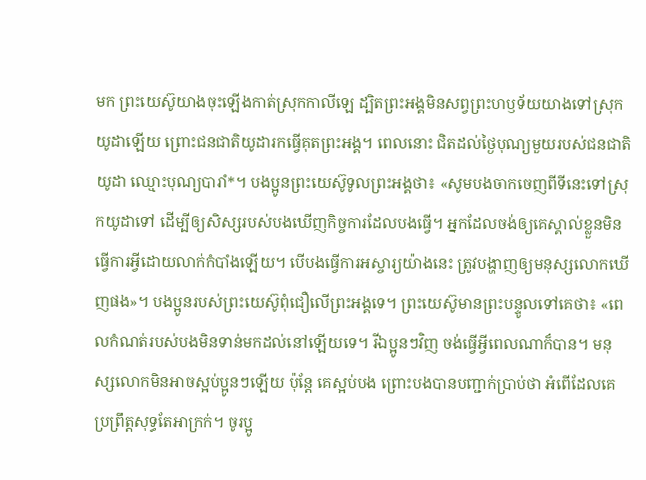មក ព្រះយេស៊ូយាងចុះឡើងកាត់ស្រុកកាលីឡេ ដ្បិតព្រះអង្គមិនសព្វព្រះហឫទ័យយាងទៅស្រុកយូដាឡើយ ព្រោះជនជាតិយូដារកធ្វើគុតព្រះអង្គ។ ពេលនោះ ជិតដល់ថ្ងៃបុណ្យមួយរបស់ជនជាតិយូដា ឈ្មោះបុណ្យបារាំ*។ បងប្អូនព្រះយេស៊ូទូលព្រះអង្គថា៖ «សូមបងចាកចេញពីទីនេះទៅស្រុកយូដាទៅ ដើម្បីឲ្យសិស្សរបស់បងឃើញកិច្ចការដែលបងធ្វើ។ អ្នកដែលចង់ឲ្យគេស្គាល់ខ្លួនមិនធ្វើការអ្វីដោយលាក់កំបាំងឡើយ។ បើបងធ្វើការអស្ចារ្យយ៉ាងនេះ ត្រូវបង្ហាញឲ្យមនុស្សលោកឃើញផង»។ បងប្អូនរបស់ព្រះយេស៊ូពុំជឿលើព្រះអង្គទេ។ ព្រះយេស៊ូមានព្រះបន្ទូលទៅគេថា៖ «ពេលកំណត់របស់បងមិនទាន់មកដល់នៅឡើយទេ។ រីឯប្អូនៗវិញ ចង់ធ្វើអ្វីពេលណាក៏បាន។ មនុស្សលោកមិនអាចស្អប់ប្អូនៗឡើយ ប៉ុន្តែ គេស្អប់បង ព្រោះបងបានបញ្ជាក់ប្រាប់ថា អំពើដែលគេប្រព្រឹត្តសុទ្ធតែអាក្រក់។ ចូរប្អូ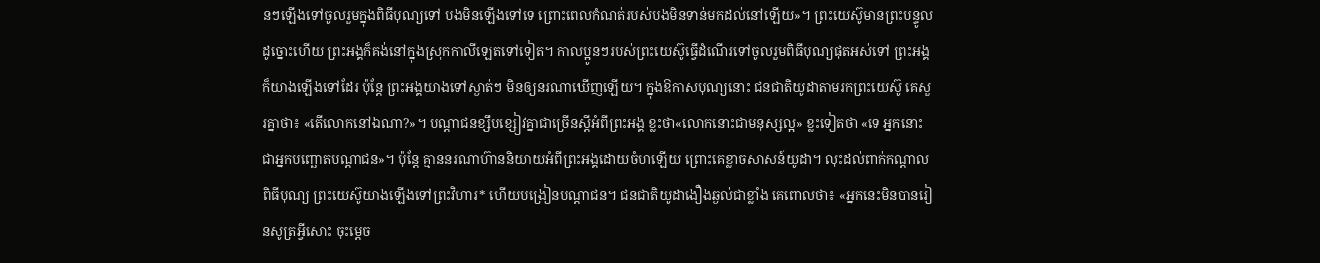នៗឡើងទៅចូលរួមក្នុងពិធីបុណ្យទៅ បងមិនឡើងទៅទេ ព្រោះពេលកំណត់របស់បងមិនទាន់មកដល់នៅឡើយ»។ ព្រះយេស៊ូមានព្រះបន្ទូលដូច្នោះហើយ ព្រះអង្គក៏គង់នៅក្នុងស្រុកកាលីឡេតទៅទៀត។ កាលប្អូនៗរបស់ព្រះយេស៊ូធ្វើដំណើរទៅចូលរួមពិធីបុណ្យផុតអស់ទៅ ព្រះអង្គក៏យាងឡើងទៅដែរ ប៉ុន្តែ ព្រះអង្គយាងទៅស្ងាត់ៗ មិនឲ្យនរណាឃើញឡើយ។ ក្នុងឱកាសបុណ្យនោះ ជនជាតិយូដាតាមរកព្រះយេស៊ូ គេសួរគ្នាថា៖ «តើលោកនៅឯណា?»។ បណ្ដាជនខ្សឹបខ្សៀវគ្នាជាច្រើនស្ដីអំពីព្រះអង្គ ខ្លះថា«លោកនោះជាមនុស្សល្អ» ខ្លះទៀតថា «ទេ អ្នកនោះជាអ្នកបញ្ឆោតបណ្ដាជន»។ ប៉ុន្តែ គ្មាននរណាហ៊ាននិយាយអំពីព្រះអង្គដោយចំហឡើយ ព្រោះគេខ្លាចសាសន៍យូដា។ លុះដល់ពាក់កណ្ដាលពិធីបុណ្យ ព្រះយេស៊ូយាងឡើងទៅព្រះវិហារ* ហើយបង្រៀនបណ្ដាជន។ ជនជាតិយូដាងឿងឆ្ងល់ជាខ្លាំង គេពោលថា៖ «អ្នកនេះមិនបានរៀនសូត្រអ្វីសោះ ចុះម្ដេច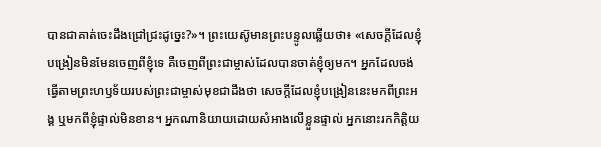បានជាគាត់ចេះដឹងជ្រៅជ្រះដូច្នេះ?»។ ព្រះយេស៊ូមានព្រះបន្ទូលឆ្លើយថា៖ «សេចក្ដីដែលខ្ញុំបង្រៀនមិនមែនចេញពីខ្ញុំទេ គឺចេញពីព្រះជាម្ចាស់ដែលបានចាត់ខ្ញុំឲ្យមក។ អ្នកដែលចង់ធ្វើតាមព្រះហឫទ័យរបស់ព្រះជាម្ចាស់មុខជាដឹងថា សេចក្ដីដែលខ្ញុំបង្រៀននេះមកពីព្រះអង្គ ឬមកពីខ្ញុំផ្ទាល់មិនខាន។ អ្នកណានិយាយដោយសំអាងលើខ្លួនផ្ទាល់ អ្នកនោះរកកិត្តិយ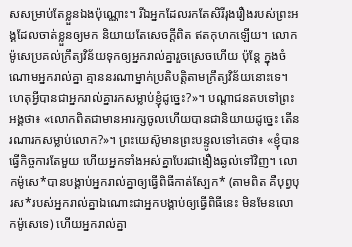សសម្រាប់តែខ្លួនឯងប៉ុណ្ណោះ។ រីឯអ្នកដែលរកតែសិរីរុងរឿងរបស់ព្រះអង្គដែលចាត់ខ្លួនឲ្យមក និយាយតែសេចក្ដីពិត ឥតកុហកឡើយ។ លោកម៉ូសេប្រគល់ក្រឹត្យវិន័យទុកឲ្យអ្នករាល់គ្នារួចស្រេចហើយ ប៉ុន្តែ ក្នុងចំណោមអ្នករាល់គ្នា គ្មាននរណាម្នាក់ប្រតិបត្តិតាមក្រឹត្យវិន័យនោះទេ។ ហេតុអ្វីបានជាអ្នករាល់គ្នារកសម្លាប់ខ្ញុំដូច្នេះ?»។ បណ្ដាជនតបទៅព្រះអង្គថា៖ «លោកពិតជាមានអារក្សចូលហើយបានជានិយាយដូច្នេះ តើនរណារកសម្លាប់លោក?»។ ព្រះយេស៊ូមានព្រះបន្ទូលទៅគេថា៖ «ខ្ញុំបានធ្វើកិច្ចការតែមួយ ហើយអ្នកទាំងអស់គ្នាបែរជាងឿងឆ្ងល់ទៅវិញ។ លោកម៉ូសេ*បានបង្គាប់អ្នករាល់គ្នាឲ្យធ្វើពិធីកាត់ស្បែក* (តាមពិត គឺបុព្វបុរស*របស់អ្នករាល់គ្នាឯណោះជាអ្នកបង្គាប់ឲ្យធ្វើពិធីនេះ មិនមែនលោកម៉ូសេទេ) ហើយអ្នករាល់គ្នា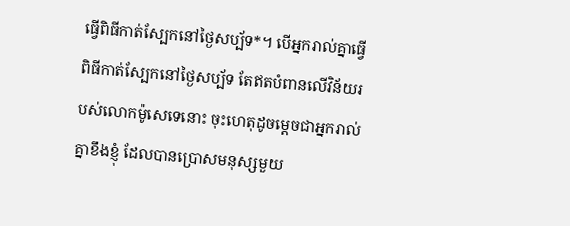ធ្វើពិធីកាត់ស្បែកនៅថ្ងៃសប្ប័ទ*។ បើអ្នករាល់គ្នាធ្វើពិធីកាត់ស្បែកនៅថ្ងៃសប្ប័ទ តែឥតបំពានលើវិន័យរបស់លោកម៉ូសេទេនោះ ចុះហេតុដូចម្ដេចជាអ្នករាល់គ្នាខឹងខ្ញុំ ដែលបានប្រោសមនុស្សមួយ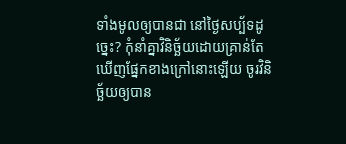ទាំងមូលឲ្យបានជា នៅថ្ងៃសប្ប័ទដូច្នេះ? កុំនាំគ្នាវិនិច្ឆ័យដោយគ្រាន់តែឃើញផ្នែកខាងក្រៅនោះឡើយ ចូរវិនិច្ឆ័យឲ្យបាន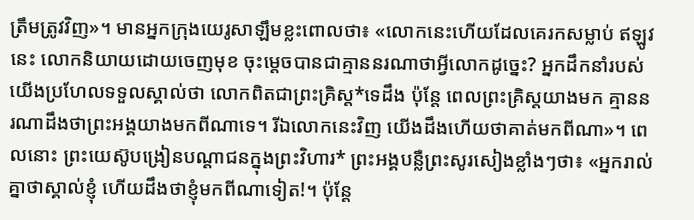ត្រឹមត្រូវវិញ»។ មានអ្នកក្រុងយេរូសាឡឹមខ្លះពោលថា៖ «លោកនេះហើយដែលគេរកសម្លាប់ ឥឡូវនេះ លោកនិយាយដោយចេញមុខ ចុះម្ដេចបានជាគ្មាននរណាថាអ្វីលោកដូច្នេះ? អ្នកដឹកនាំរបស់យើងប្រហែលទទួលស្គាល់ថា លោកពិតជាព្រះគ្រិស្ត*ទេដឹង ប៉ុន្តែ ពេលព្រះគ្រិស្តយាងមក គ្មាននរណាដឹងថាព្រះអង្គយាងមកពីណាទេ។ រីឯលោកនេះវិញ យើងដឹងហើយថាគាត់មកពីណា»។ ពេលនោះ ព្រះយេស៊ូបង្រៀនបណ្ដាជនក្នុងព្រះវិហារ* ព្រះអង្គបន្លឺព្រះសូរសៀងខ្លាំងៗថា៖ «អ្នករាល់គ្នាថាស្គាល់ខ្ញុំ ហើយដឹងថាខ្ញុំមកពីណាទៀត!។ ប៉ុន្តែ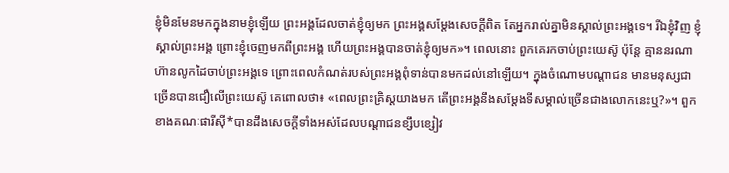ខ្ញុំមិនមែនមកក្នុងនាមខ្ញុំឡើយ ព្រះអង្គដែលចាត់ខ្ញុំឲ្យមក ព្រះអង្គសម្តែងសេចក្ដីពិត តែអ្នករាល់គ្នាមិនស្គាល់ព្រះអង្គទេ។ រីឯខ្ញុំវិញ ខ្ញុំស្គាល់ព្រះអង្គ ព្រោះខ្ញុំចេញមកពីព្រះអង្គ ហើយព្រះអង្គបានចាត់ខ្ញុំឲ្យមក»។ ពេលនោះ ពួកគេរកចាប់ព្រះយេស៊ូ ប៉ុន្តែ គ្មាននរណាហ៊ានលូកដៃចាប់ព្រះអង្គទេ ព្រោះពេលកំណត់របស់ព្រះអង្គពុំទាន់បានមកដល់នៅឡើយ។ ក្នុងចំណោមបណ្ដាជន មានមនុស្សជាច្រើនបានជឿលើព្រះយេស៊ូ គេពោលថា៖ «ពេលព្រះគ្រិស្តយាងមក តើព្រះអង្គនឹងសម្តែងទីសម្គាល់ច្រើនជាងលោកនេះឬ?»។ ពួកខាងគណៈផារីស៊ី*បានដឹងសេចក្ដីទាំងអស់ដែលបណ្ដាជនខ្សឹបខ្សៀវ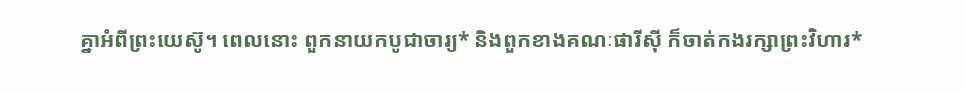គ្នាអំពីព្រះយេស៊ូ។ ពេលនោះ ពួកនាយកបូជាចារ្យ* និងពួកខាងគណៈផារីស៊ី ក៏ចាត់កងរក្សាព្រះវិហារ*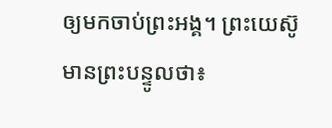ឲ្យមកចាប់ព្រះអង្គ។ ព្រះយេស៊ូមានព្រះបន្ទូលថា៖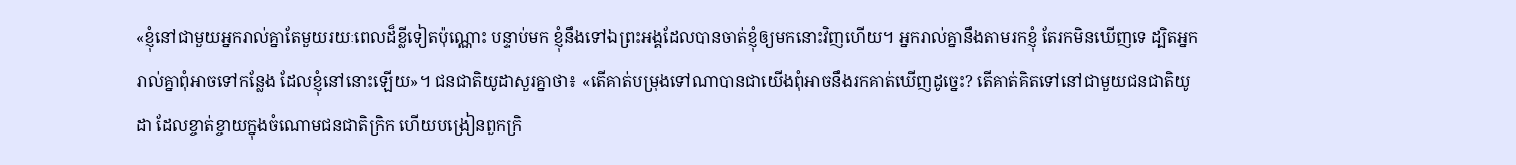«ខ្ញុំនៅជាមួយអ្នករាល់គ្នាតែមួយរយៈពេលដ៏ខ្លីទៀតប៉ុណ្ណោះ បន្ទាប់មក ខ្ញុំនឹងទៅឯព្រះអង្គដែលបានចាត់ខ្ញុំឲ្យមកនោះវិញហើយ។ អ្នករាល់គ្នានឹងតាមរកខ្ញុំ តែរកមិនឃើញទេ ដ្បិតអ្នករាល់គ្នាពុំអាចទៅកន្លែង ដែលខ្ញុំនៅនោះឡើយ»។ ជនជាតិយូដាសួរគ្នាថា៖ «តើគាត់បម្រុងទៅណាបានជាយើងពុំអាចនឹងរកគាត់ឃើញដូច្នេះ? តើគាត់គិតទៅនៅជាមួយជនជាតិយូដា ដែលខ្ចាត់ខ្ចាយក្នុងចំណោមជនជាតិក្រិក ហើយបង្រៀនពួកក្រិ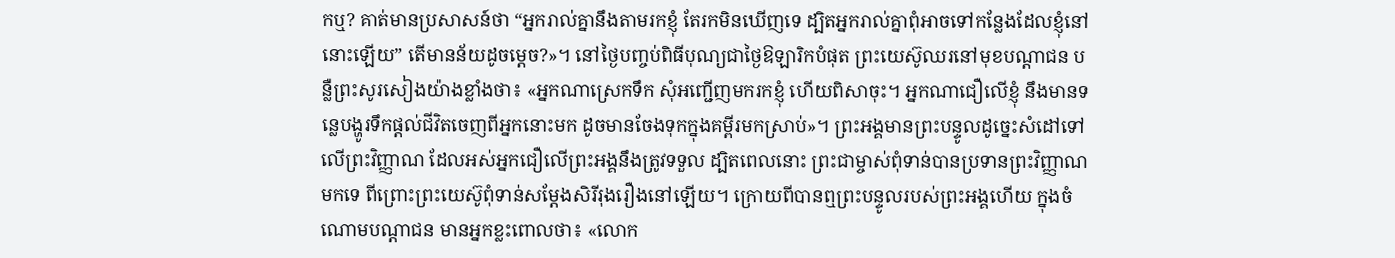កឬ? គាត់មានប្រសាសន៍ថា “អ្នករាល់គ្នានឹងតាមរកខ្ញុំ តែរកមិនឃើញទេ ដ្បិតអ្នករាល់គ្នាពុំអាចទៅកន្លែងដែលខ្ញុំនៅនោះឡើយ” តើមានន័យដូចម្ដេច?»។ នៅថ្ងៃបញ្ចប់ពិធីបុណ្យជាថ្ងៃឱឡារិកបំផុត ព្រះយេស៊ូឈរនៅមុខបណ្ដាជន បន្លឺព្រះសូរសៀងយ៉ាងខ្លាំងថា៖ «អ្នកណាស្រេកទឹក សុំអញ្ជើញមករកខ្ញុំ ហើយពិសាចុះ។ អ្នកណាជឿលើខ្ញុំ នឹងមានទន្លេបង្ហូរទឹកផ្ដល់ជីវិតចេញពីអ្នកនោះមក ដូចមានចែងទុកក្នុងគម្ពីរមកស្រាប់»។ ព្រះអង្គមានព្រះបន្ទូលដូច្នេះសំដៅទៅលើព្រះវិញ្ញាណ ដែលអស់អ្នកជឿលើព្រះអង្គនឹងត្រូវទទួល ដ្បិតពេលនោះ ព្រះជាម្ចាស់ពុំទាន់បានប្រទានព្រះវិញ្ញាណមកទេ ពីព្រោះព្រះយេស៊ូពុំទាន់សម្តែងសិរីរុងរឿងនៅឡើយ។ ក្រោយពីបានឮព្រះបន្ទូលរបស់ព្រះអង្គហើយ ក្នុងចំណោមបណ្ដាជន មានអ្នកខ្លះពោលថា៖ «លោក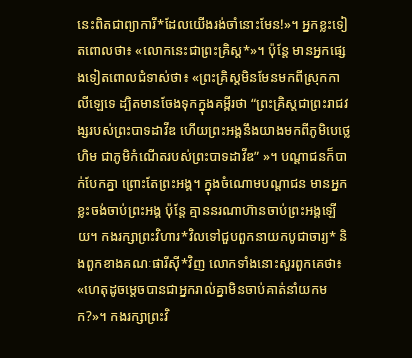នេះពិតជាព្យាការី*ដែលយើងរង់ចាំនោះមែន!»។ អ្នកខ្លះទៀតពោលថា៖ «លោកនេះជាព្រះគ្រិស្ត*»។ ប៉ុន្តែ មានអ្នកផ្សេងទៀតពោលជំទាស់ថា៖ «ព្រះគ្រិស្តមិនមែនមកពីស្រុកកាលីឡេទេ ដ្បិតមានចែងទុកក្នុងគម្ពីរថា “ព្រះគ្រិស្តជាព្រះរាជវង្សរបស់ព្រះបាទដាវីឌ ហើយព្រះអង្គនឹងយាងមកពីភូមិបេថ្លេហិម ជាភូមិកំណើតរបស់ព្រះបាទដាវីឌ” »។ បណ្ដាជនក៏បាក់បែកគ្នា ព្រោះតែព្រះអង្គ។ ក្នុងចំណោមបណ្ដាជន មានអ្នកខ្លះចង់ចាប់ព្រះអង្គ ប៉ុន្តែ គ្មាននរណាហ៊ានចាប់ព្រះអង្គឡើយ។ កងរក្សាព្រះវិហារ*វិលទៅជួបពួកនាយកបូជាចារ្យ* និងពួកខាងគណៈផារីស៊ី*វិញ លោកទាំងនោះសួរពួកគេថា៖ «ហេតុដូចម្ដេចបានជាអ្នករាល់គ្នាមិនចាប់គាត់នាំយកមក?»។ កងរក្សាព្រះវិ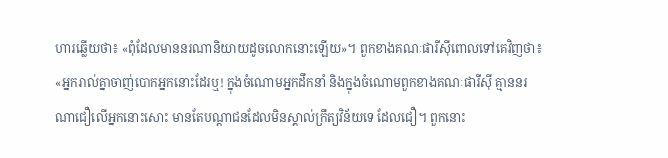ហារឆ្លើយថា៖ «ពុំដែលមាននរណានិយាយដូចលោកនោះឡើយ»។ ពួកខាងគណៈផារីស៊ីពោលទៅគេវិញថា៖ «អ្នករាល់គ្នាចាញ់បោកអ្នកនោះដែរឬ! ក្នុងចំណោមអ្នកដឹកនាំ និងក្នុងចំណោមពួកខាងគណៈផារីស៊ី គ្មាននរណាជឿលើអ្នកនោះសោះ មានតែបណ្ដាជនដែលមិនស្គាល់ក្រឹត្យវិន័យទេ ដែលជឿ។ ពួកនោះ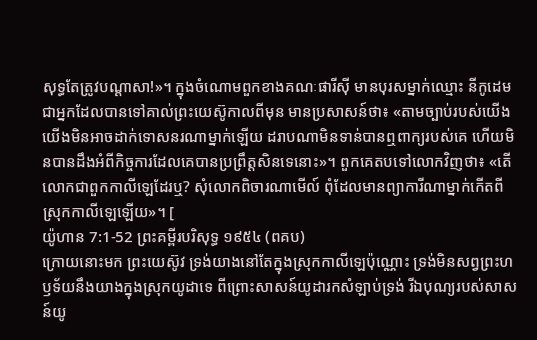សុទ្ធតែត្រូវបណ្ដាសា!»។ ក្នុងចំណោមពួកខាងគណៈផារីស៊ី មានបុរសម្នាក់ឈ្មោះ នីកូដេម ជាអ្នកដែលបានទៅគាល់ព្រះយេស៊ូកាលពីមុន មានប្រសាសន៍ថា៖ «តាមច្បាប់របស់យើង យើងមិនអាចដាក់ទោសនរណាម្នាក់ឡើយ ដរាបណាមិនទាន់បានឮពាក្យរបស់គេ ហើយមិនបានដឹងអំពីកិច្ចការដែលគេបានប្រព្រឹត្តសិនទេនោះ»។ ពួកគេតបទៅលោកវិញថា៖ «តើលោកជាពួកកាលីឡេដែរឬ? សុំលោកពិចារណាមើល៍ ពុំដែលមានព្យាការីណាម្នាក់កើតពីស្រុកកាលីឡេឡើយ»។ [
យ៉ូហាន 7:1-52 ព្រះគម្ពីរបរិសុទ្ធ ១៩៥៤ (ពគប)
ក្រោយនោះមក ព្រះយេស៊ូវ ទ្រង់យាងនៅតែក្នុងស្រុកកាលីឡេប៉ុណ្ណោះ ទ្រង់មិនសព្វព្រះហឫទ័យនឹងយាងក្នុងស្រុកយូដាទេ ពីព្រោះសាសន៍យូដារកសំឡាប់ទ្រង់ រីឯបុណ្យរបស់សាសន៍យូ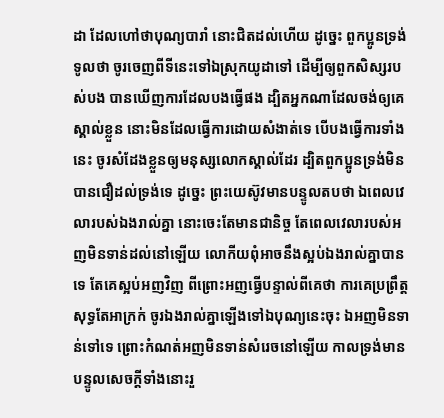ដា ដែលហៅថាបុណ្យបារាំ នោះជិតដល់ហើយ ដូច្នេះ ពួកប្អូនទ្រង់ទូលថា ចូរចេញពីទីនេះទៅឯស្រុកយូដាទៅ ដើម្បីឲ្យពួកសិស្សរបស់បង បានឃើញការដែលបងធ្វើផង ដ្បិតអ្នកណាដែលចង់ឲ្យគេស្គាល់ខ្លួន នោះមិនដែលធ្វើការដោយសំងាត់ទេ បើបងធ្វើការទាំងនេះ ចូរសំដែងខ្លួនឲ្យមនុស្សលោកស្គាល់ដែរ ដ្បិតពួកប្អូនទ្រង់មិនបានជឿដល់ទ្រង់ទេ ដូច្នេះ ព្រះយេស៊ូវមានបន្ទូលតបថា ឯពេលវេលារបស់ឯងរាល់គ្នា នោះចេះតែមានជានិច្ច តែពេលវេលារបស់អញមិនទាន់ដល់នៅឡើយ លោកីយពុំអាចនឹងស្អប់ឯងរាល់គ្នាបានទេ តែគេស្អប់អញវិញ ពីព្រោះអញធ្វើបន្ទាល់ពីគេថា ការគេប្រព្រឹត្តសុទ្ធតែអាក្រក់ ចូរឯងរាល់គ្នាឡើងទៅឯបុណ្យនេះចុះ ឯអញមិនទាន់ទៅទេ ព្រោះកំណត់អញមិនទាន់សំរេចនៅឡើយ កាលទ្រង់មានបន្ទូលសេចក្ដីទាំងនោះរួ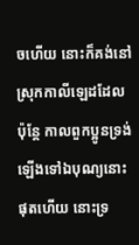ចហើយ នោះក៏គង់នៅស្រុកកាលីឡេដដែល ប៉ុន្តែ កាលពួកប្អូនទ្រង់ឡើងទៅឯបុណ្យនោះផុតហើយ នោះទ្រ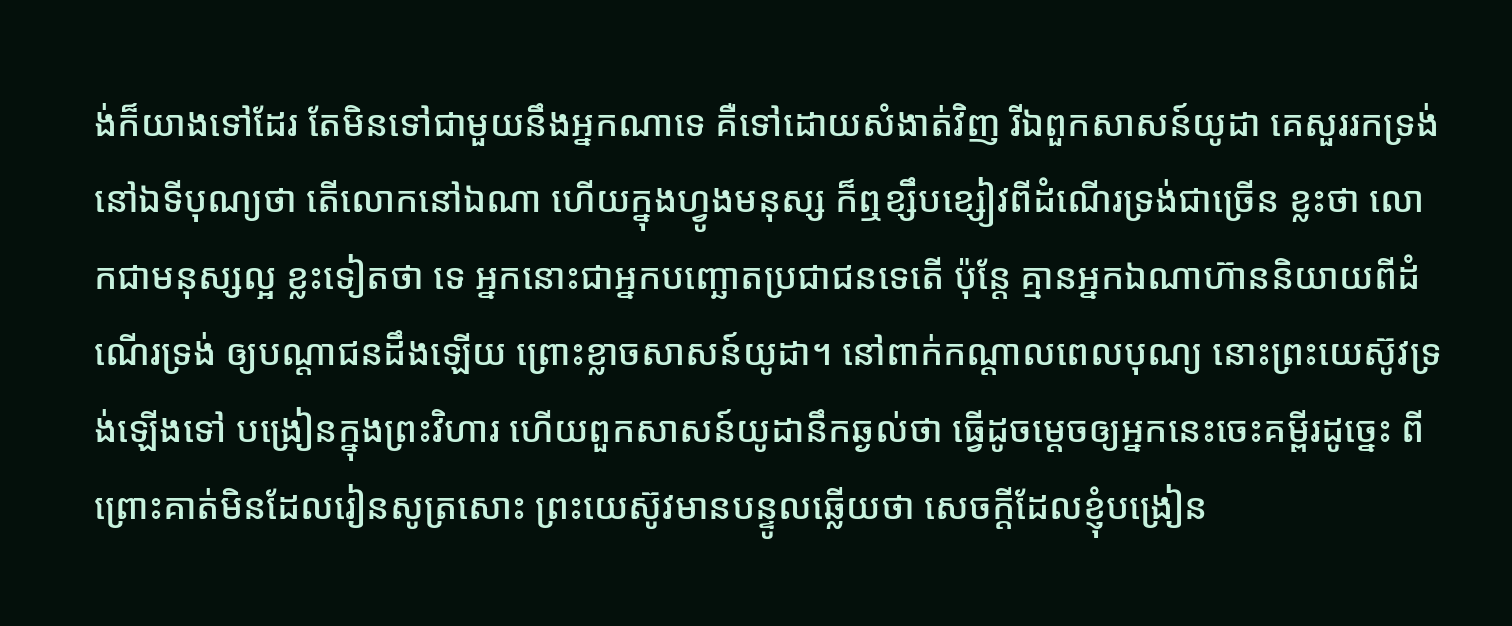ង់ក៏យាងទៅដែរ តែមិនទៅជាមួយនឹងអ្នកណាទេ គឺទៅដោយសំងាត់វិញ រីឯពួកសាសន៍យូដា គេសួររកទ្រង់នៅឯទីបុណ្យថា តើលោកនៅឯណា ហើយក្នុងហ្វូងមនុស្ស ក៏ឮខ្សឹបខ្សៀវពីដំណើរទ្រង់ជាច្រើន ខ្លះថា លោកជាមនុស្សល្អ ខ្លះទៀតថា ទេ អ្នកនោះជាអ្នកបញ្ឆោតប្រជាជនទេតើ ប៉ុន្តែ គ្មានអ្នកឯណាហ៊ាននិយាយពីដំណើរទ្រង់ ឲ្យបណ្តាជនដឹងឡើយ ព្រោះខ្លាចសាសន៍យូដា។ នៅពាក់កណ្តាលពេលបុណ្យ នោះព្រះយេស៊ូវទ្រង់ឡើងទៅ បង្រៀនក្នុងព្រះវិហារ ហើយពួកសាសន៍យូដានឹកឆ្ងល់ថា ធ្វើដូចម្តេចឲ្យអ្នកនេះចេះគម្ពីរដូច្នេះ ពីព្រោះគាត់មិនដែលរៀនសូត្រសោះ ព្រះយេស៊ូវមានបន្ទូលឆ្លើយថា សេចក្ដីដែលខ្ញុំបង្រៀន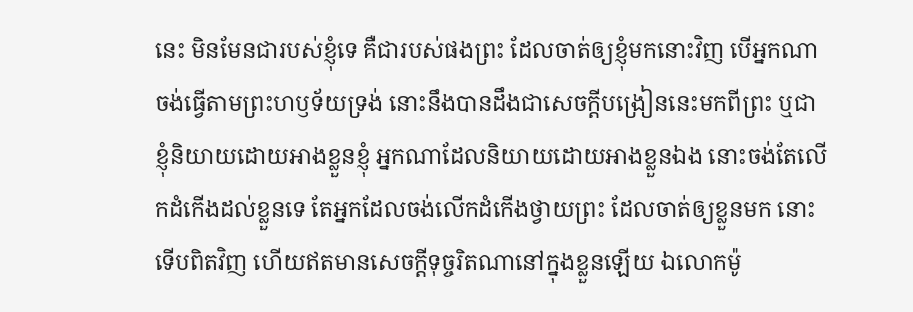នេះ មិនមែនជារបស់ខ្ញុំទេ គឺជារបស់ផងព្រះ ដែលចាត់ឲ្យខ្ញុំមកនោះវិញ បើអ្នកណាចង់ធ្វើតាមព្រះហឫទ័យទ្រង់ នោះនឹងបានដឹងជាសេចក្ដីបង្រៀននេះមកពីព្រះ ឬជាខ្ញុំនិយាយដោយអាងខ្លួនខ្ញុំ អ្នកណាដែលនិយាយដោយអាងខ្លួនឯង នោះចង់តែលើកដំកើងដល់ខ្លួនទេ តែអ្នកដែលចង់លើកដំកើងថ្វាយព្រះ ដែលចាត់ឲ្យខ្លួនមក នោះទើបពិតវិញ ហើយឥតមានសេចក្ដីទុច្ចរិតណានៅក្នុងខ្លួនឡើយ ឯលោកម៉ូ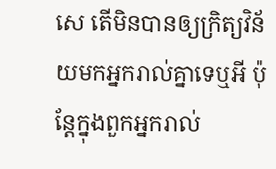សេ តើមិនបានឲ្យក្រិត្យវិន័យមកអ្នករាល់គ្នាទេឬអី ប៉ុន្តែក្នុងពួកអ្នករាល់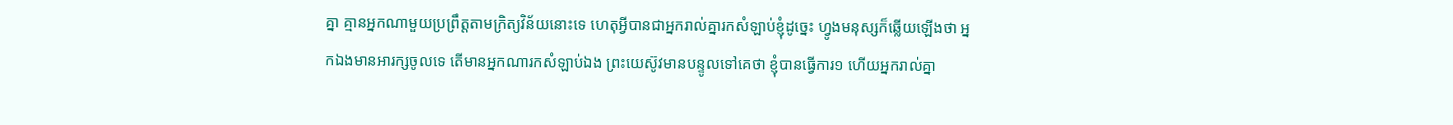គ្នា គ្មានអ្នកណាមួយប្រព្រឹត្តតាមក្រិត្យវិន័យនោះទេ ហេតុអ្វីបានជាអ្នករាល់គ្នារកសំឡាប់ខ្ញុំដូច្នេះ ហ្វូងមនុស្សក៏ឆ្លើយឡើងថា អ្នកឯងមានអារក្សចូលទេ តើមានអ្នកណារកសំឡាប់ឯង ព្រះយេស៊ូវមានបន្ទូលទៅគេថា ខ្ញុំបានធ្វើការ១ ហើយអ្នករាល់គ្នា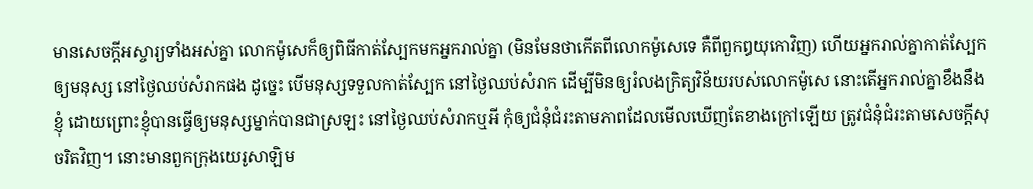មានសេចក្ដីអស្ចារ្យទាំងអស់គ្នា លោកម៉ូសេក៏ឲ្យពិធីកាត់ស្បែកមកអ្នករាល់គ្នា (មិនមែនថាកើតពីលោកម៉ូសេទេ គឺពីពួកឰយុកោវិញ) ហើយអ្នករាល់គ្នាកាត់ស្បែកឲ្យមនុស្ស នៅថ្ងៃឈប់សំរាកផង ដូច្នេះ បើមនុស្សទទួលកាត់ស្បែក នៅថ្ងៃឈប់សំរាក ដើម្បីមិនឲ្យរំលងក្រិត្យវិន័យរបស់លោកម៉ូសេ នោះតើអ្នករាល់គ្នាខឹងនឹងខ្ញុំ ដោយព្រោះខ្ញុំបានធ្វើឲ្យមនុស្សម្នាក់បានជាស្រឡះ នៅថ្ងៃឈប់សំរាកឬអី កុំឲ្យជំនុំជំរះតាមភាពដែលមើលឃើញតែខាងក្រៅឡើយ ត្រូវជំនុំជំរះតាមសេចក្ដីសុចរិតវិញ។ នោះមានពួកក្រុងយេរូសាឡិម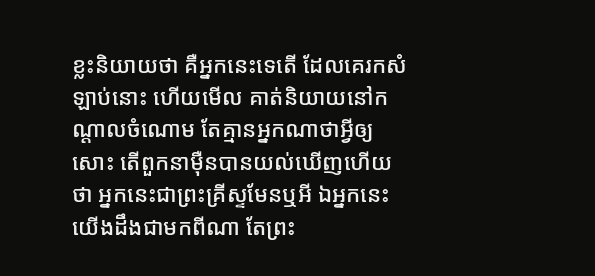ខ្លះនិយាយថា គឺអ្នកនេះទេតើ ដែលគេរកសំឡាប់នោះ ហើយមើល គាត់និយាយនៅកណ្តាលចំណោម តែគ្មានអ្នកណាថាអ្វីឲ្យសោះ តើពួកនាម៉ឺនបានយល់ឃើញហើយថា អ្នកនេះជាព្រះគ្រីស្ទមែនឬអី ឯអ្នកនេះ យើងដឹងជាមកពីណា តែព្រះ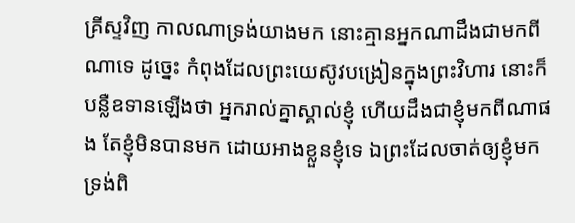គ្រីស្ទវិញ កាលណាទ្រង់យាងមក នោះគ្មានអ្នកណាដឹងជាមកពីណាទេ ដូច្នេះ កំពុងដែលព្រះយេស៊ូវបង្រៀនក្នុងព្រះវិហារ នោះក៏បន្លឺឧទានឡើងថា អ្នករាល់គ្នាស្គាល់ខ្ញុំ ហើយដឹងជាខ្ញុំមកពីណាផង តែខ្ញុំមិនបានមក ដោយអាងខ្លួនខ្ញុំទេ ឯព្រះដែលចាត់ឲ្យខ្ញុំមក ទ្រង់ពិ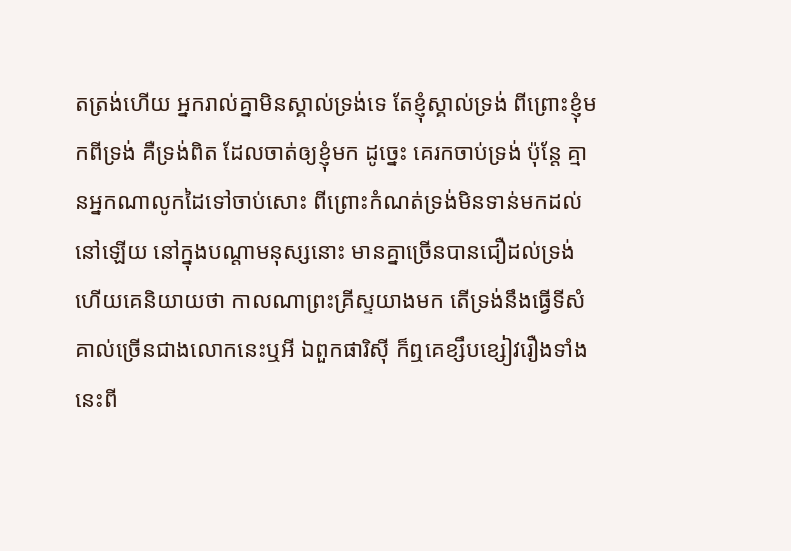តត្រង់ហើយ អ្នករាល់គ្នាមិនស្គាល់ទ្រង់ទេ តែខ្ញុំស្គាល់ទ្រង់ ពីព្រោះខ្ញុំមកពីទ្រង់ គឺទ្រង់ពិត ដែលចាត់ឲ្យខ្ញុំមក ដូច្នេះ គេរកចាប់ទ្រង់ ប៉ុន្តែ គ្មានអ្នកណាលូកដៃទៅចាប់សោះ ពីព្រោះកំណត់ទ្រង់មិនទាន់មកដល់នៅឡើយ នៅក្នុងបណ្តាមនុស្សនោះ មានគ្នាច្រើនបានជឿដល់ទ្រង់ ហើយគេនិយាយថា កាលណាព្រះគ្រីស្ទយាងមក តើទ្រង់នឹងធ្វើទីសំគាល់ច្រើនជាងលោកនេះឬអី ឯពួកផារិស៊ី ក៏ឮគេខ្សឹបខ្សៀវរឿងទាំងនេះពី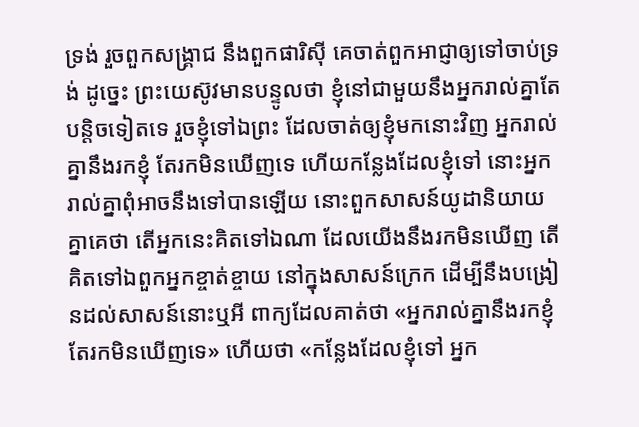ទ្រង់ រួចពួកសង្គ្រាជ នឹងពួកផារិស៊ី គេចាត់ពួកអាជ្ញាឲ្យទៅចាប់ទ្រង់ ដូច្នេះ ព្រះយេស៊ូវមានបន្ទូលថា ខ្ញុំនៅជាមួយនឹងអ្នករាល់គ្នាតែបន្តិចទៀតទេ រួចខ្ញុំទៅឯព្រះ ដែលចាត់ឲ្យខ្ញុំមកនោះវិញ អ្នករាល់គ្នានឹងរកខ្ញុំ តែរកមិនឃើញទេ ហើយកន្លែងដែលខ្ញុំទៅ នោះអ្នករាល់គ្នាពុំអាចនឹងទៅបានឡើយ នោះពួកសាសន៍យូដានិយាយគ្នាគេថា តើអ្នកនេះគិតទៅឯណា ដែលយើងនឹងរកមិនឃើញ តើគិតទៅឯពួកអ្នកខ្ចាត់ខ្ចាយ នៅក្នុងសាសន៍ក្រេក ដើម្បីនឹងបង្រៀនដល់សាសន៍នោះឬអី ពាក្យដែលគាត់ថា «អ្នករាល់គ្នានឹងរកខ្ញុំ តែរកមិនឃើញទេ» ហើយថា «កន្លែងដែលខ្ញុំទៅ អ្នក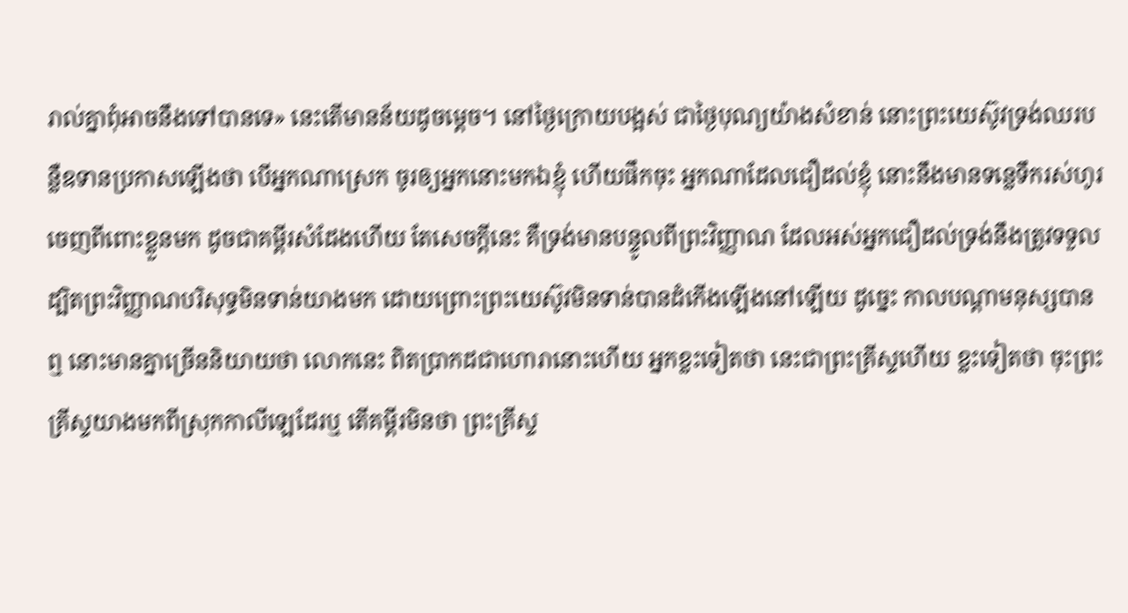រាល់គ្នាពុំអាចនឹងទៅបានទេ» នេះតើមានន័យដូចម្តេច។ នៅថ្ងៃក្រោយបង្អស់ ជាថ្ងៃបុណ្យយ៉ាងសំខាន់ នោះព្រះយេស៊ូវទ្រង់ឈរបន្លឺឧទានប្រកាសឡើងថា បើអ្នកណាស្រេក ចូរឲ្យអ្នកនោះមកឯខ្ញុំ ហើយផឹកចុះ អ្នកណាដែលជឿដល់ខ្ញុំ នោះនឹងមានទន្លេទឹករស់ហូរចេញពីពោះខ្លួនមក ដូចជាគម្ពីរសំដែងហើយ តែសេចក្ដីនេះ គឺទ្រង់មានបន្ទូលពីព្រះវិញ្ញាណ ដែលអស់អ្នកជឿដល់ទ្រង់នឹងត្រូវទទួល ដ្បិតព្រះវិញ្ញាណបរិសុទ្ធមិនទាន់យាងមក ដោយព្រោះព្រះយេស៊ូវមិនទាន់បានដំកើងឡើងនៅឡើយ ដូច្នេះ កាលបណ្តាមនុស្សបានឮ នោះមានគ្នាច្រើននិយាយថា លោកនេះ ពិតប្រាកដជាហោរានោះហើយ អ្នកខ្លះទៀតថា នេះជាព្រះគ្រីស្ទហើយ ខ្លះទៀតថា ចុះព្រះគ្រីស្ទយាងមកពីស្រុកកាលីឡេដែរឬ តើគម្ពីរមិនថា ព្រះគ្រីស្ទ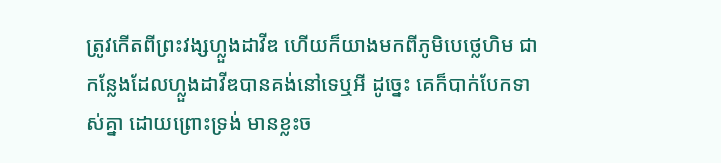ត្រូវកើតពីព្រះវង្សហ្លួងដាវីឌ ហើយក៏យាងមកពីភូមិបេថ្លេហិម ជាកន្លែងដែលហ្លួងដាវីឌបានគង់នៅទេឬអី ដូច្នេះ គេក៏បាក់បែកទាស់គ្នា ដោយព្រោះទ្រង់ មានខ្លះច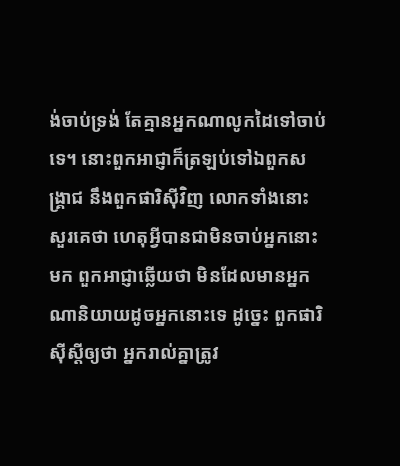ង់ចាប់ទ្រង់ តែគ្មានអ្នកណាលូកដៃទៅចាប់ទេ។ នោះពួកអាជ្ញាក៏ត្រឡប់ទៅឯពួកសង្គ្រាជ នឹងពួកផារិស៊ីវិញ លោកទាំងនោះសួរគេថា ហេតុអ្វីបានជាមិនចាប់អ្នកនោះមក ពួកអាជ្ញាឆ្លើយថា មិនដែលមានអ្នកណានិយាយដូចអ្នកនោះទេ ដូច្នេះ ពួកផារិស៊ីស្តីឲ្យថា អ្នករាល់គ្នាត្រូវ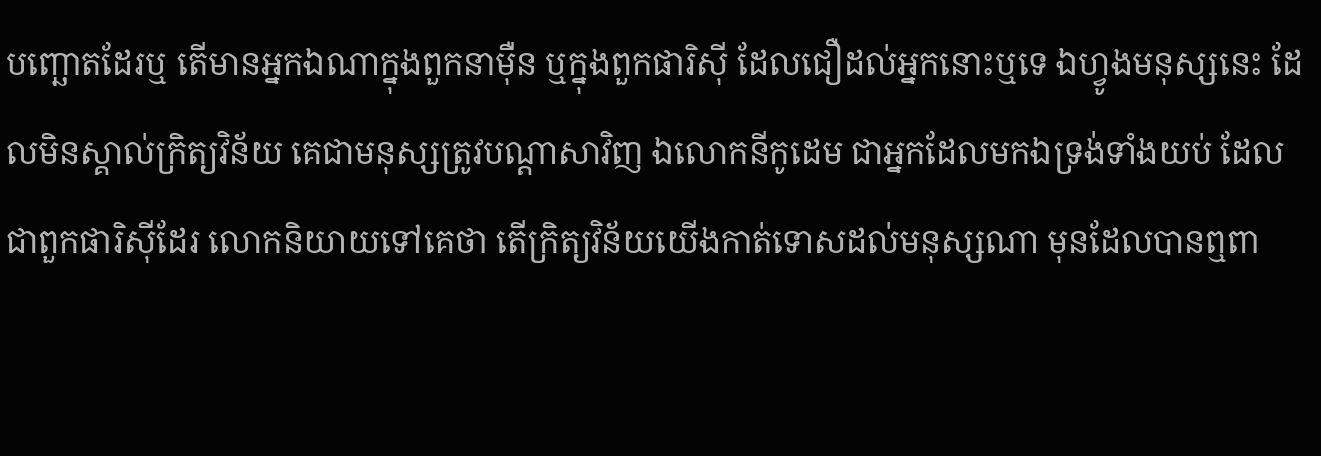បញ្ឆោតដែរឬ តើមានអ្នកឯណាក្នុងពួកនាម៉ឺន ឬក្នុងពួកផារិស៊ី ដែលជឿដល់អ្នកនោះឬទេ ឯហ្វូងមនុស្សនេះ ដែលមិនស្គាល់ក្រិត្យវិន័យ គេជាមនុស្សត្រូវបណ្តាសាវិញ ឯលោកនីកូដេម ជាអ្នកដែលមកឯទ្រង់ទាំងយប់ ដែលជាពួកផារិស៊ីដែរ លោកនិយាយទៅគេថា តើក្រិត្យវិន័យយើងកាត់ទោសដល់មនុស្សណា មុនដែលបានឮពា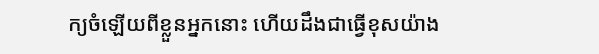ក្យចំឡើយពីខ្លួនអ្នកនោះ ហើយដឹងជាធ្វើខុសយ៉ាង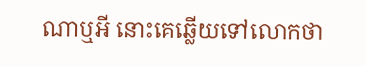ណាឬអី នោះគេឆ្លើយទៅលោកថា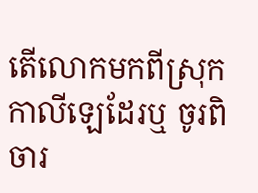តើលោកមកពីស្រុកកាលីឡេដែរឬ ចូរពិចារ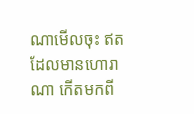ណាមើលចុះ ឥតដែលមានហោរាណា កើតមកពី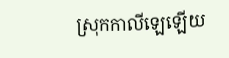ស្រុកកាលីឡេឡើយ